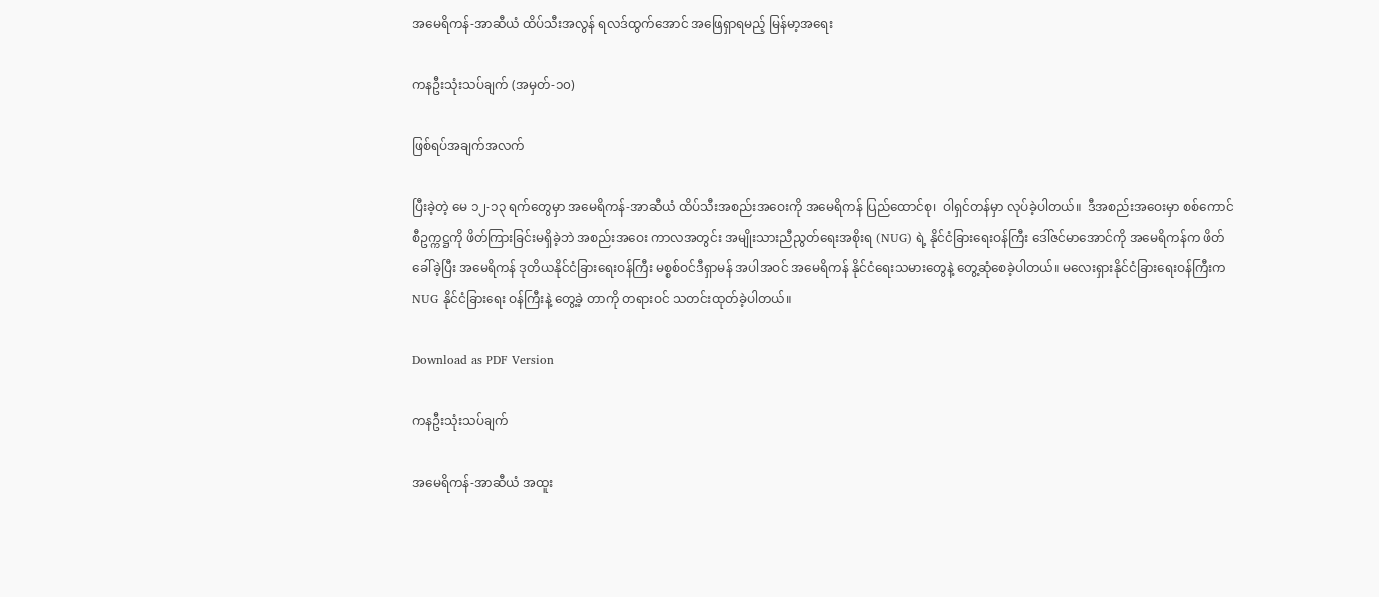အမေရိကန်-အာဆီယံ ထိပ်သီးအလွန် ရလဒ်ထွက်အောင် အဖြေရှာရမည့် မြန်မာ့အရေး

ကနဦးသုံးသပ်ချက် (အမှတ်-၁၀)

ဖြစ်ရပ်အချက်အလက်

ပြီးခဲ့တဲ့ မေ ၁၂-၁၃ ရက်တွေမှာ အမေရိကန်-အာဆီယံ ထိပ်သီးအစည်းအဝေးကို အမေရိကန် ပြည်ထောင်စု၊  ဝါရှင်တန်မှာ လုပ်ခဲ့ပါတယ်။  ဒီအစည်းအဝေးမှာ စစ်ကောင်စီဥက္ကဋ္ဌကို ဖိတ်ကြားခြင်းမရှိခဲ့ဘဲ အစည်းအဝေး ကာလအတွင်း အမျိုးသားညီညွတ်ရေးအစိုးရ (NUG) ရဲ့ နိုင်ငံခြား‌ရေးဝန်ကြီး ဒေါ်ဇင်မာအောင်ကို အမေရိကန်က ဖိတ်ခေါ်ခဲ့ပြီး အမေရိကန် ဒုတိယနိုင်ငံခြားရေးဝန်ကြီး မစ္စစ်ဝင်ဒီရှာမန် အပါအဝင် အမေရိကန် နိုင်ငံရေးသမားတွေနဲ့ တွေ့ဆုံစေခဲ့ပါတယ်။ မလေးရှားနိုင်ငံခြားရေးဝန်ကြီးက NUG နိုင်ငံခြားရေး ဝန်ကြီးနဲ့ တွေ့ခဲ့ တာကို တရားဝင် သတင်းထုတ်ခဲ့ပါတယ်။

Download as PDF Version

ကနဦးသုံးသပ်ချက်

အမေရိကန်-အာဆီယံ အထူး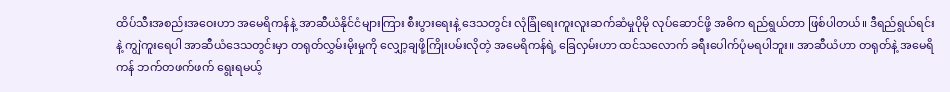ထိပ်သီးအစည်းအဝေးဟာ အမေရိကန်နဲ့ အာဆီယံနိုင်ငံများကြား စီးပွားရေးနဲ့ ဒေသတွင်း လုံခြုံရေးကူးလူးဆက်ဆံမှုပိုမို လုပ်ဆောင်ဖို့ အဓိက ရည်ရွယ်တာ ဖြစ်ပါတယ်။ ဒီရည်ရွယ်ရင်းနဲ့ ကျွဲကူးရေပါ အာဆီယံဒေသတွင်းမှာ တရုတ်လွှမ်းမိုးမှုကို လျှော့ချဖို့ကြိုးပမ်းလိုတဲ့ အမေရိကန်ရဲ့ ခြေလှမ်းဟာ ထင်သလောက် ခရီးပေါက်ပုံမရပါဘူး။ အာဆီယံဟာ တရုတ်နဲ့ အမေရိကန် ဘက်တဖက်ဖက် ရွေးရမယ့်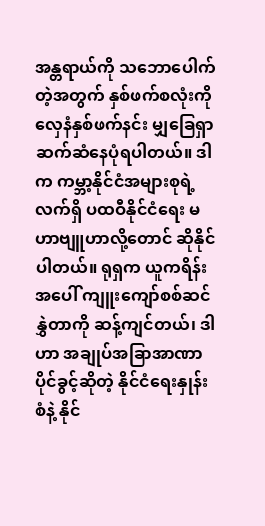အန္တရာယ်ကို သဘောပေါက်တဲ့အတွက် နှစ်ဖက်စလုံးကို လှေနံနှစ်ဖက်နင်း မျှခြေရှာ ဆက်ဆံနေပုံရပါတယ်။ ဒါက ကမ္ဘာ့နိုင်ငံအများစုရဲ့ လက်ရှိ ပထဝီနိုင်ငံရေး မဟာဗျူဟာလို့တောင် ဆိုနိုင်ပါတယ်။ ရုရှက ယူကရိန်းအပေါ် ကျူးကျော်စစ်ဆင်နွှဲတာကို ဆန့်ကျင်တယ်၊ ဒါဟာ အချုပ်အခြာအာဏာပိုင်ခွင့်ဆိုတဲ့ နိုင်ငံရေးနှုန်းစံနဲ့ နိုင်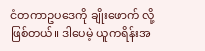ငံတကာဥပဒေကို ချိုးဖောက် လို့ဖြစ်တယ်။ ဒါပေမဲ့ ယူကရိန်းအ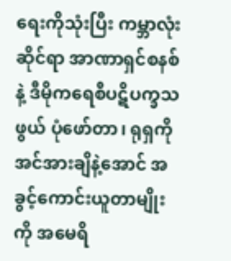ရေးကိုသုံးပြီး ကမ္ဘာလုံးဆိုင်ရာ အာဏာရှင်စနစ်နဲ့ ဒီမိုကရေစီပဋိပက္ခသဖွယ် ပုံဖော်တာ၊ ရုရှကို အင်အားချိနဲ့အောင် အခွင့်ကောင်းယူတာမျိုးကို အမေရိ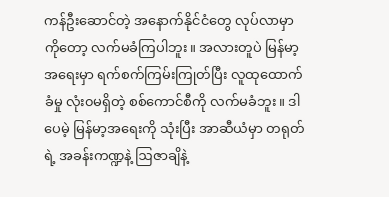ကန်ဦးဆောင်တဲ့ အနောက်နိုင်ငံတွေ လုပ်လာမှာကိုတော့ လက်မခံကြပါဘူး။ အလားတူပဲ မြန်မာ့အရေးမှာ ရက်စက်ကြမ်းကြုတ်ပြီး လူထုထောက်ခံမှု လုံး၀မရှိတဲ့ စစ်ကောင်စီကို လက်မခံဘူး။ ဒါပေမဲ့ မြန်မာ့အရေးကို သုံးပြီး အာဆီယံမှာ တရုတ်ရဲ့ အခန်းကဏ္ဍနဲ့ ဩဇာချိနဲ့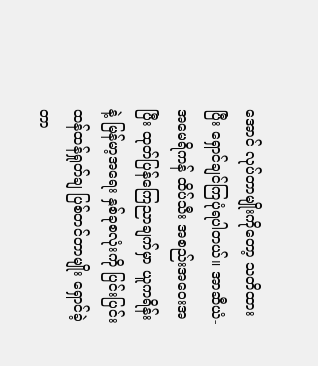အောင် လုပ်တာမျိုးကိုတော့ သတိထားပြီး ရှောင်ချင်ကြပုံရပါတယ်။ အာဆီယံ-အမေရိကန် ထိပ်သီး အစည်းအဝေးအပြီး ထုတ်ပြန်ကြေညာချက်မှာ ယူကရိန်းနဲ့ မြန်မာ့အရေး နှစ်ခုစလုံးကို ပြင်းပြင်း ထန်ထန်ရှုတ်ချ ပြစ်တင်တာမျိုး ရှောင်ခဲ့တာ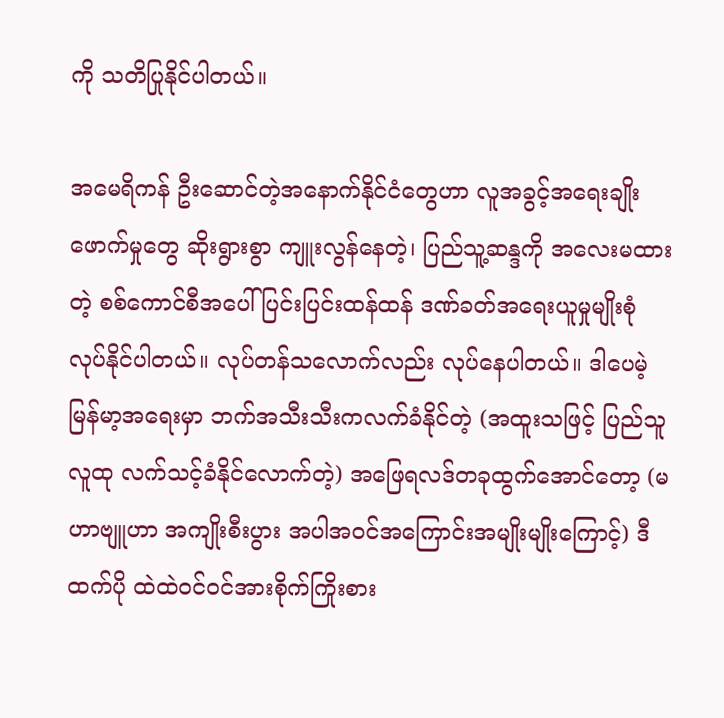ကို သတိပြုနိုင်ပါတယ်။

အမေရိကန် ဦးဆောင်တဲ့အနောက်နိုင်ငံတွေဟာ လူအခွင့်အရေးချိုးဖောက်မှုတွေ ဆိုးရွားစွာ ကျူးလွန်နေတဲ့၊ ပြည်သူ့ဆန္ဒကို အလေးမထားတဲ့ စစ်ကောင်စီအပေါ် ပြင်းပြင်းထန်ထန် ဒဏ်ခတ်အရေးယူမှုမျိုးစုံ လုပ်နိုင်ပါတယ်။ လုပ်တန်သလောက်လည်း လုပ်နေပါတယ်။ ဒါပေမဲ့  မြန်မာ့အရေးမှာ ဘက်အသီးသီးကလက်ခံနိုင်တဲ့ (အထူးသဖြင့် ပြည်သူလူထု လက်သင့်ခံနိုင်လောက်တဲ့) အဖြေရလဒ်တခုထွက်အောင်တော့ (မဟာဗျူဟာ အကျိုးစီးပွား အပါအဝင်အကြောင်းအမျိုးမျိုးကြောင့်) ဒီထက်ပို ထဲထဲဝင်ဝင်အားစိုက်ကြိုးစား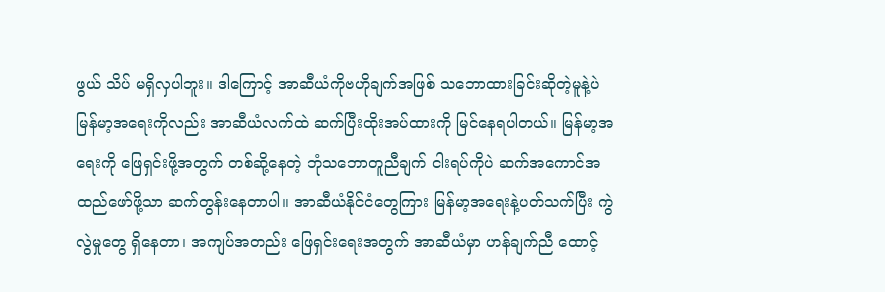ဖွယ် သိပ် မရှိလှပါဘူး။ ဒါကြောင့် အာဆီယံကိုဗဟိုချက်အဖြစ် သဘောထားခြင်းဆိုတဲ့မူနဲ့ပဲ မြန်မာ့အရေးကိုလည်း အာဆီယံလက်ထဲ ဆက်ပြီးထိုးအပ်ထားကို မြင်နေရပါတယ်။ မြန်မာ့အရေးကို ဖြေရှင်းဖို့အတွက် တစ်ဆို့နေတဲ့ ဘုံသဘောတူညီချက် ငါးရပ်ကိုပဲ ဆက်အကောင်အထည်ဖော်ဖို့သာ ဆက်တွန်းနေတာပါ။ အာဆီယံနိုင်ငံတွေကြား မြန်မာ့အရေးနဲ့ပတ်သက်ပြီး ကွဲလွဲမှုတွေ ရှိနေတာ၊ အကျပ်အတည်း ဖြေရှင်းရေးအတွက် အာဆီယံမှာ ဟန်ချက်ညီ ထောင့်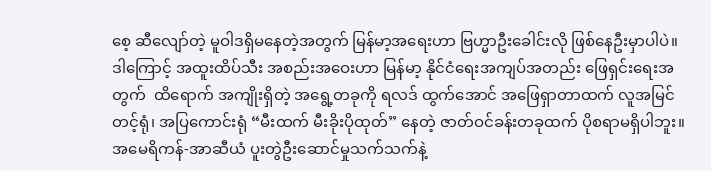စေ့ ဆီလျော်တဲ့ မူဝါဒရှိမနေတဲ့အတွက် မြန်မာ့အရေးဟာ ဗြဟ္မာဦးခေါင်းလို ဖြစ်နေဦးမှာပါပဲ။ ဒါကြောင့် အထူးထိပ်သီး အစည်းအဝေးဟာ မြန်မာ့ နိုင်ငံရေးအကျပ်အတည်း ဖြေရှင်းရေးအတွက်  ထိရောက် အကျိုးရှိတဲ့ အရွေ့တခုကို ရလဒ် ထွက်အောင် အဖြေရှာတာထက် လူအမြင်တင့်ရုံ၊ အပြကောင်းရုံ “မီးထက် မီးခိုးပိုထုတ်” နေတဲ့ ဇာတ်ဝင်ခန်းတခုထက် ပိုစရာမရှိပါဘူး။ အမေရိကန်-အာဆီယံ ပူးတွဲဦးဆောင်မှုသက်သက်နဲ့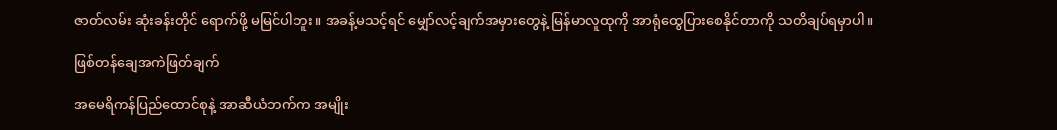ဇာတ်လမ်း ဆုံးခန်းတိုင် ရောက်ဖို့ မမြင်ပါဘူး။ အခန့်မသင့်ရင် မျှော်လင့်ချက်အမှားတွေနဲ့ မြန်မာလူထုကို အာရုံထွေပြားစေနိုင်တာကို သတိချပ်ရမှာပါ။

ဖြစ်တန်ချေအကဲဖြတ်ချက်

အမေရိကန်ပြည်ထောင်စုနဲ့ အာဆီယံဘက်က အမျိုး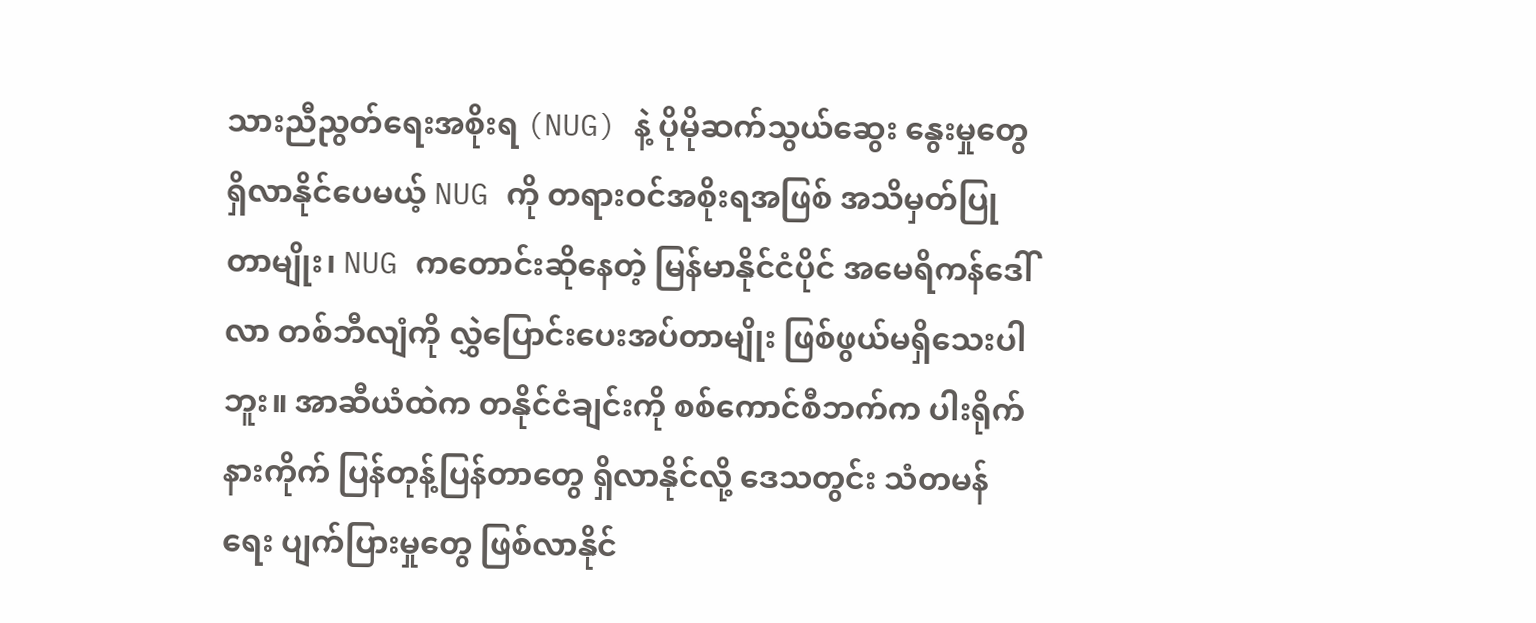သားညီညွတ်ရေးအစိုးရ (NUG) နဲ့ ပိုမိုဆက်သွယ်ဆွေး နွေးမှုတွေရှိလာနိုင်ပေမယ့် NUG ကို တရားဝင်အစိုးရအဖြစ် အသိမှတ်ပြု တာမျိုး၊ NUG ကတောင်းဆိုနေတဲ့ မြန်မာနိုင်ငံပိုင် အမေရိကန်ဒေါ်လာ တစ်ဘီလျံကို လွှဲပြောင်းပေးအပ်တာမျိုး ဖြစ်ဖွယ်မရှိသေးပါဘူး။ အာဆီယံထဲက တနိုင်ငံချင်းကို စစ်ကောင်စီဘက်က ပါးရိုက် နားကိုက် ပြန်တုန့်ပြန်တာတွေ ရှိလာနိုင်လို့ ဒေသတွင်း သံတမန်ရေး ပျက်ပြားမှုတွေ ဖြစ်လာနိုင်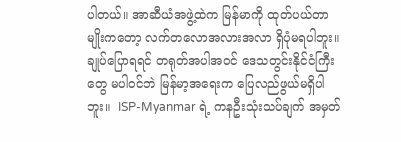ပါတယ်။ အာဆီယံအဖွဲ့ထဲက မြန်မာကို ထုတ်ပယ်တာမျိုးကတော့ လက်တလောအလားအလာ ရှိပုံမရပါဘူး။  ချုပ်ပြောရရင် တရုတ်အပါအဝင် ဒေသတွင်းနိုင်ငံကြီးတွေ မပါဝင်ဘဲ မြန်မာ့အရေးက ပြေလည်ဖွယ်မရှိပါဘူး။  ISP-Myanmar ရဲ့ ကနဦးသုံးသပ်ချက် အမှတ်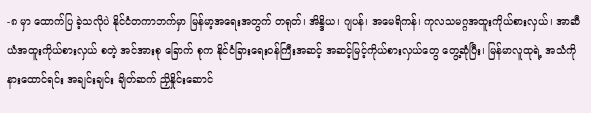-၈ မှာ ထောက်ပြ ခဲ့သလိုပဲ နိုင်ငံတကာဘက်မှာ မြန်မာ့အရေးအတွက် တရုတ်၊ အိန္ဒိယ၊ ဂျပန်၊ အမေရိကန်၊ ကုလသမဂ္ဂအထူးကိုယ်စားလှယ်၊ အာဆီယံအထူးကိုယ်စားလှယ် စတဲ့ အင်အားစု ခြောက် စုက နိုင်ငံခြားရေးဝန်ကြီးအဆင့် အဆင့်မြင့်ကိုယ်စားလှယ်တွေ တွေ့ဆုံပြီး၊ မြန်မာလူထုရဲ့ အသံကို နားထောင်ရင်း အချင်းချင်း ချိတ်ဆက် ညှိနှိုင်းဆောင်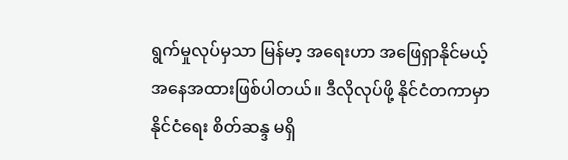ရွက်မှုလုပ်မှသာ မြန်မာ့ အရေးဟာ အဖြေရှာနိုင်မယ့် အနေအထားဖြစ်ပါတယ်။ ဒီလိုလုပ်ဖို့ နိုင်ငံတကာမှာ နိုင်ငံရေး စိတ်ဆန္ဒ မရှိ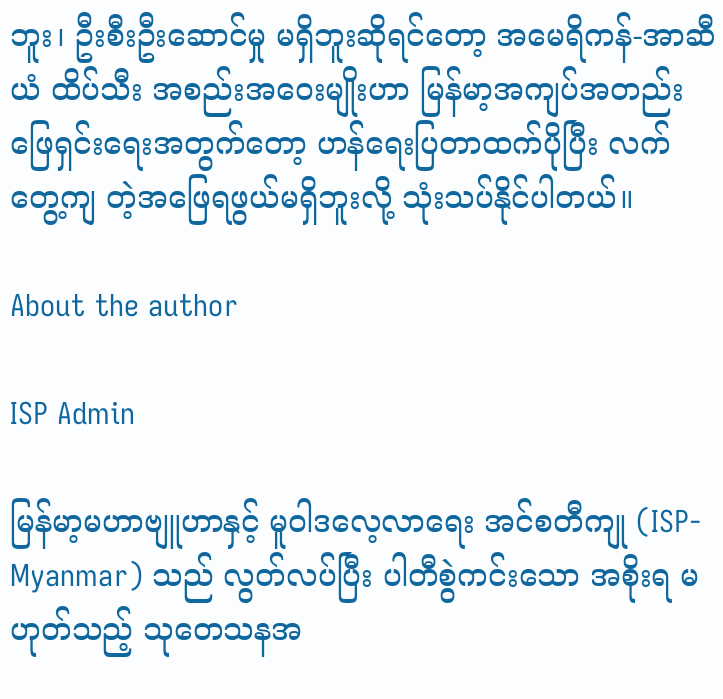ဘူး၊ ဦးစီးဦးဆောင်မှု မရှိဘူးဆိုရင်တော့ အမေရိကန်-အာဆီယံ ထိပ်သီး အစည်းအဝေးမျိုးဟာ မြန်မာ့အကျပ်အတည်း ဖြေရှင်းရေးအတွက်တော့ ဟန်ရေးပြတာထက်ပိုပြီး လက်တွေ့ကျ တဲ့အဖြေရဖွယ်မရှိဘူးလို့ သုံးသပ်နိုင်ပါတယ်။

About the author

ISP Admin

မြန်မာ့မဟာဗျူဟာနှင့် မူဝါဒလေ့လာရေး အင်စတီကျု (ISP-Myanmar) သည် လွတ်လပ်ပြီး ပါတီစွဲကင်းသော အစိုးရ မဟုတ်သည့် သုတေသနအ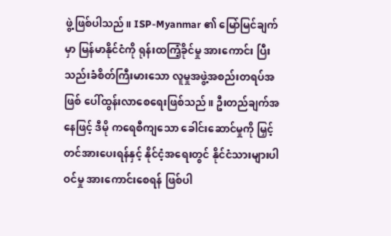ဖွဲ့ဖြစ်ပါသည်။ ISP-Myanmar ၏ မြော်မြင်ချက်မှာ မြန်မာနိုင်ငံကို ရုန်းထကြံ့ခိုင်မှု အားကောင်း ပြီး သည်းခံစိတ်ကြီးမားသော လူမှုအဖွဲ့အစည်းတရပ်အဖြစ် ပေါ်ထွန်းလာစေရေးဖြစ်သည်။ ဦးတည်ချက်အနေဖြင့် ဒီမို ကရေစီကျသော ခေါင်းဆောင်မှုကို မြှင့်တင်အားပေးရန်နှင့် နိုင်ငံ့အရေးတွင် နိုင်ငံသားများပါဝင်မှု အားကောင်းစေရန် ဖြစ်ပါ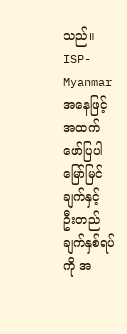သည်။ ISP-Myanmar အနေဖြင့် အထက်ဖော်ပြပါ မြော်မြင်ချက်နှင့် ဦးတည်ချက်နှစ်ရပ်ကို အ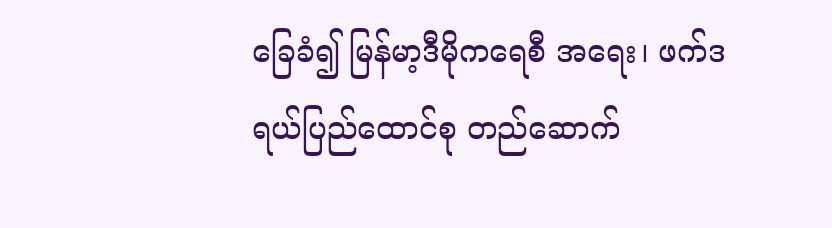ခြေခံ၍ မြန်မာ့ဒီမိုကရေစီ အရေး၊ ဖက်ဒရယ်ပြည်ထောင်စု တည်ဆောက်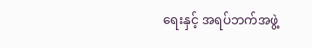ရေးနှင့် အရပ်ဘက်အဖွဲ့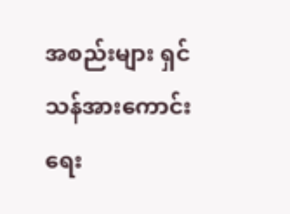အစည်းများ ရှင်သန်အားကောင်းရေး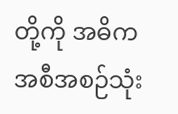တို့ကို အဓိက အစီအစဉ်သုံး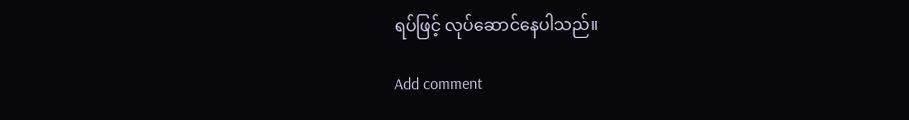ရပ်ဖြင့် လုပ်ဆောင်နေပါသည်။

Add comment